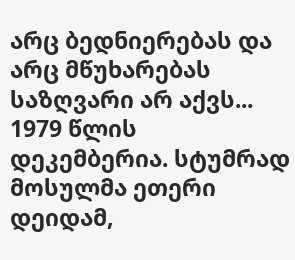არც ბედნიერებას და არც მწუხარებას საზღვარი არ აქვს...
1979 წლის დეკემბერია. სტუმრად მოსულმა ეთერი დეიდამ,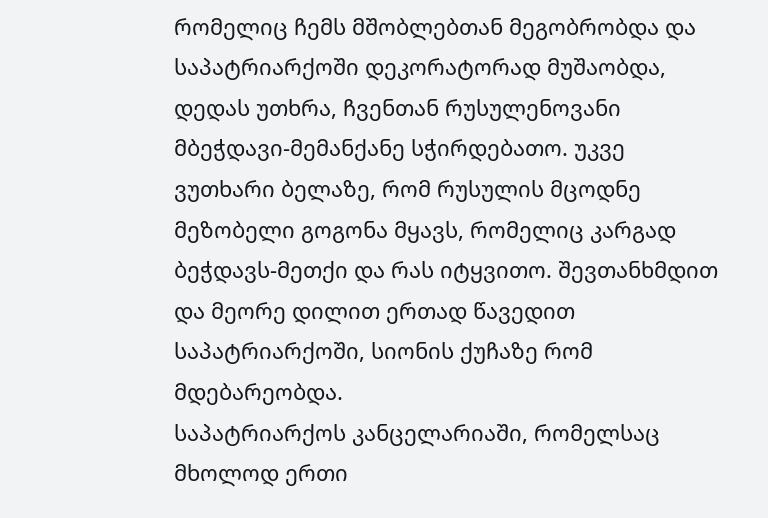რომელიც ჩემს მშობლებთან მეგობრობდა და საპატრიარქოში დეკორატორად მუშაობდა, დედას უთხრა, ჩვენთან რუსულენოვანი მბეჭდავი-მემანქანე სჭირდებათო. უკვე ვუთხარი ბელაზე, რომ რუსულის მცოდნე მეზობელი გოგონა მყავს, რომელიც კარგად ბეჭდავს-მეთქი და რას იტყვითო. შევთანხმდით და მეორე დილით ერთად წავედით საპატრიარქოში, სიონის ქუჩაზე რომ მდებარეობდა.
საპატრიარქოს კანცელარიაში, რომელსაც მხოლოდ ერთი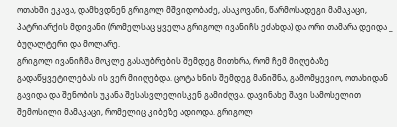ოთახში ეკავა, დამხვდნენ გრიგოლ მშვიდობაძე, ასაკოვანი, წარმოსადეგი მამაკაცი, პატრიარქის მდივანი (რომელსაც ყველა გრიგოლ ივანიჩს ეძახდა) და ორი თამარა დეიდა _ ბუღალტერი და მოლარე.
გრიგოლ ივანიჩმა მოკლე გასაუბრების შემდეგ მითხრა, რომ ჩემ მიღებაზე გადაწყვეტილებას ის ვერ მიიღებდა. ცოტა ხნის შემდეგ მანიშნა, გამომყევიო, ოთახიდან გავიდა და შენობის უკანა შესასვლელისკენ გამიძღვა. დავინახე შავი სამოსელით შემოსილი მამაკაცი, რომელიც კიბეზე ადიოდა. გრიგოლ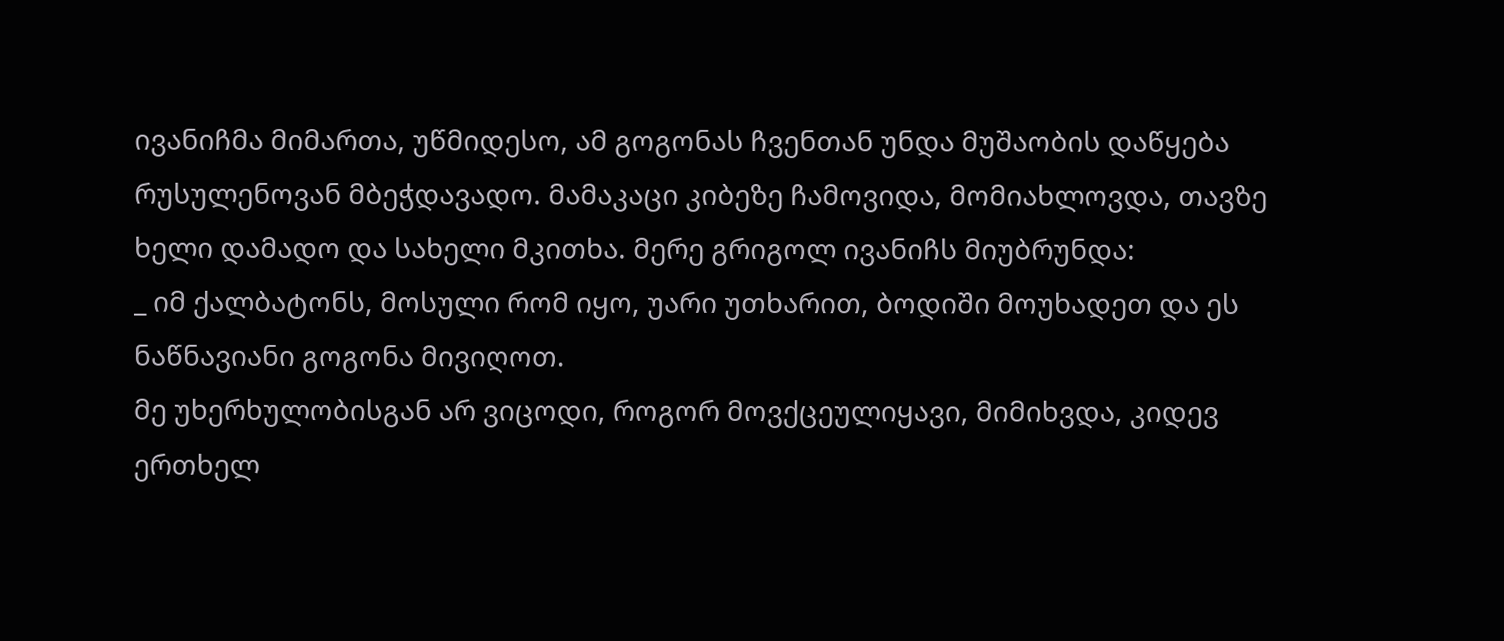ივანიჩმა მიმართა, უწმიდესო, ამ გოგონას ჩვენთან უნდა მუშაობის დაწყება რუსულენოვან მბეჭდავადო. მამაკაცი კიბეზე ჩამოვიდა, მომიახლოვდა, თავზე ხელი დამადო და სახელი მკითხა. მერე გრიგოლ ივანიჩს მიუბრუნდა:
_ იმ ქალბატონს, მოსული რომ იყო, უარი უთხარით, ბოდიში მოუხადეთ და ეს ნაწნავიანი გოგონა მივიღოთ.
მე უხერხულობისგან არ ვიცოდი, როგორ მოვქცეულიყავი, მიმიხვდა, კიდევ ერთხელ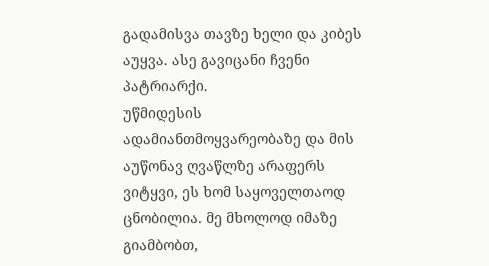გადამისვა თავზე ხელი და კიბეს აუყვა. ასე გავიცანი ჩვენი პატრიარქი.
უწმიდესის ადამიანთმოყვარეობაზე და მის აუწონავ ღვაწლზე არაფერს ვიტყვი, ეს ხომ საყოველთაოდ ცნობილია. მე მხოლოდ იმაზე გიამბობთ,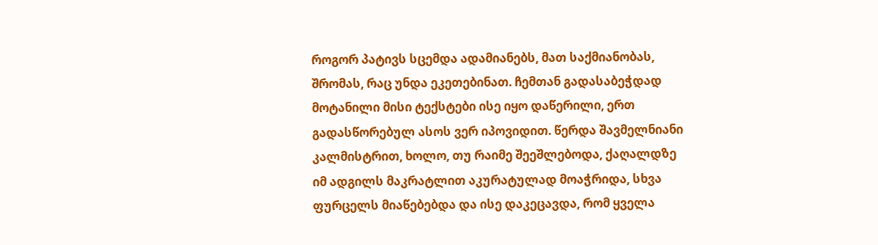როგორ პატივს სცემდა ადამიანებს, მათ საქმიანობას, შრომას, რაც უნდა ეკეთებინათ. ჩემთან გადასაბეჭდად მოტანილი მისი ტექსტები ისე იყო დაწერილი, ერთ გადასწორებულ ასოს ვერ იპოვიდით. წერდა შავმელნიანი კალმისტრით, ხოლო, თუ რაიმე შეეშლებოდა, ქაღალდზე იმ ადგილს მაკრატლით აკურატულად მოაჭრიდა, სხვა ფურცელს მიაწებებდა და ისე დაკეცავდა, რომ ყველა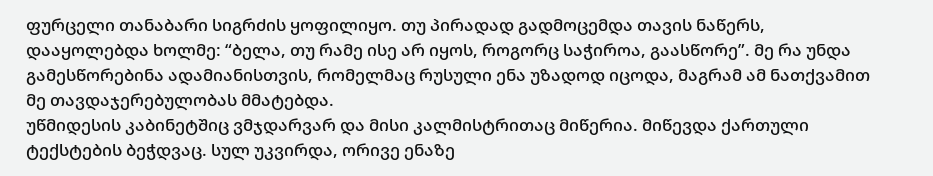ფურცელი თანაბარი სიგრძის ყოფილიყო. თუ პირადად გადმოცემდა თავის ნაწერს, დააყოლებდა ხოლმე: “ბელა, თუ რამე ისე არ იყოს, როგორც საჭიროა, გაასწორე”. მე რა უნდა გამესწორებინა ადამიანისთვის, რომელმაც რუსული ენა უზადოდ იცოდა, მაგრამ ამ ნათქვამით მე თავდაჯერებულობას მმატებდა.
უწმიდესის კაბინეტშიც ვმჯდარვარ და მისი კალმისტრითაც მიწერია. მიწევდა ქართული ტექსტების ბეჭდვაც. სულ უკვირდა, ორივე ენაზე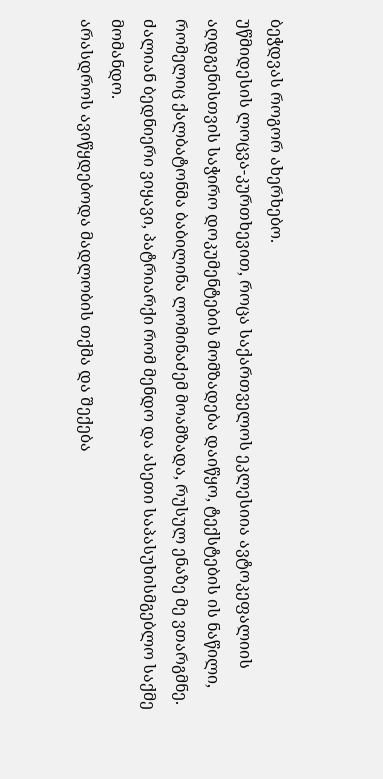ბეჭდვას როგორ ახერხებო.
უწმიდესის ლოცვა-კურთხევით, როცა საქართველოს ეკლესიია ავტოკეფალიის აღდგენისთვის საჭირო დოკუმენტების მომზადება დაიწყო, ტექსტების ის ნაწილი, რომელიც ქალბატონმა ბაბილინა ლომინაძემ მოამზადა, რუსულ ენაზე მე ვთარგმნე. ძალიან ბედნიერი ვიყავი, პატრიარქი რომ მენდო და ასეთი საპასუხისმგებლო საქმე მომანდო.
არასდროს ავიწყდებოდა მადლობის თქმა და შექება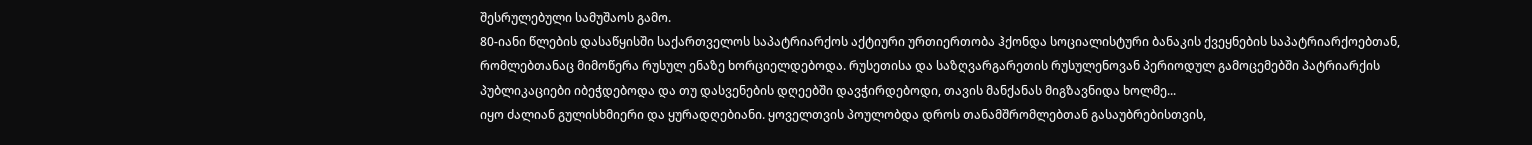შესრულებული სამუშაოს გამო.
80-იანი წლების დასაწყისში საქართველოს საპატრიარქოს აქტიური ურთიერთობა ჰქონდა სოციალისტური ბანაკის ქვეყნების საპატრიარქოებთან, რომლებთანაც მიმოწერა რუსულ ენაზე ხორციელდებოდა. რუსეთისა და საზღვარგარეთის რუსულენოვან პერიოდულ გამოცემებში პატრიარქის პუბლიკაციები იბეჭდებოდა და თუ დასვენების დღეებში დავჭირდებოდი, თავის მანქანას მიგზავნიდა ხოლმე...
იყო ძალიან გულისხმიერი და ყურადღებიანი. ყოველთვის პოულობდა დროს თანამშრომლებთან გასაუბრებისთვის,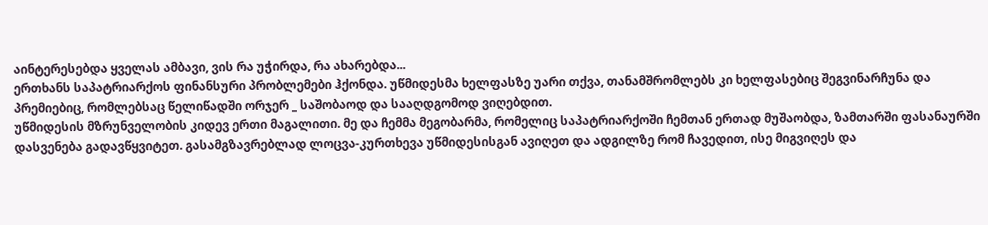აინტერესებდა ყველას ამბავი, ვის რა უჭირდა, რა ახარებდა...
ერთხანს საპატრიარქოს ფინანსური პრობლემები ჰქონდა. უწმიდესმა ხელფასზე უარი თქვა, თანამშრომლებს კი ხელფასებიც შეგვინარჩუნა და პრემიებიც, რომლებსაც წელიწადში ორჯერ _ საშობაოდ და სააღდგომოდ ვიღებდით.
უწმიდესის მზრუნველობის კიდევ ერთი მაგალითი. მე და ჩემმა მეგობარმა, რომელიც საპატრიარქოში ჩემთან ერთად მუშაობდა, ზამთარში ფასანაურში დასვენება გადავწყვიტეთ. გასამგზავრებლად ლოცვა-კურთხევა უწმიდესისგან ავიღეთ და ადგილზე რომ ჩავედით, ისე მიგვიღეს და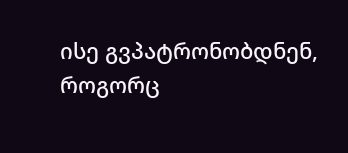ისე გვპატრონობდნენ, როგორც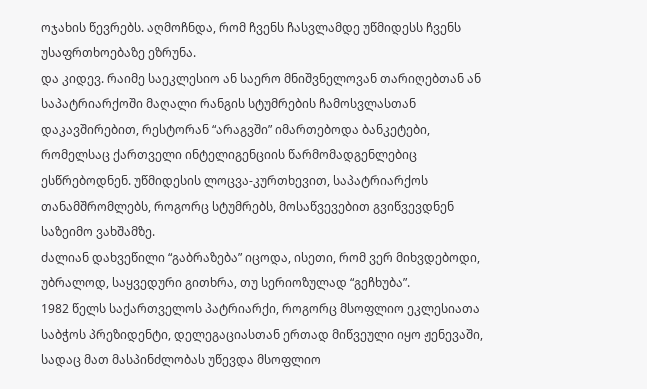ოჯახის წევრებს. აღმოჩნდა, რომ ჩვენს ჩასვლამდე უწმიდესს ჩვენს უსაფრთხოებაზე ეზრუნა.
და კიდევ. რაიმე საეკლესიო ან საერო მნიშვნელოვან თარიღებთან ან საპატრიარქოში მაღალი რანგის სტუმრების ჩამოსვლასთან დაკავშირებით, რესტორან “არაგვში” იმართებოდა ბანკეტები, რომელსაც ქართველი ინტელიგენციის წარმომადგენლებიც ესწრებოდნენ. უწმიდესის ლოცვა-კურთხევით, საპატრიარქოს თანამშრომლებს, როგორც სტუმრებს, მოსაწვევებით გვიწვევდნენ საზეიმო ვახშამზე.
ძალიან დახვეწილი “გაბრაზება” იცოდა, ისეთი, რომ ვერ მიხვდებოდი, უბრალოდ, საყვედური გითხრა, თუ სერიოზულად “გეჩხუბა”.
1982 წელს საქართველოს პატრიარქი, როგორც მსოფლიო ეკლესიათა საბჭოს პრეზიდენტი, დელეგაციასთან ერთად მიწვეული იყო ჟენევაში, სადაც მათ მასპინძლობას უწევდა მსოფლიო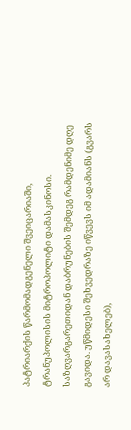პატრიარქის წარმომადგენელი შვეიცარიაში, ტრანუპოლისის მიტროპოლიტი დამასკინოსი.
საზღვარგარეთიდან დაბრუნების შემდეგ რამდენიმე დღე გავიდა. უწმიდესი შეხვედრაზე იწვევს იმ ადამიანს (გვარს არ დავასახელებ),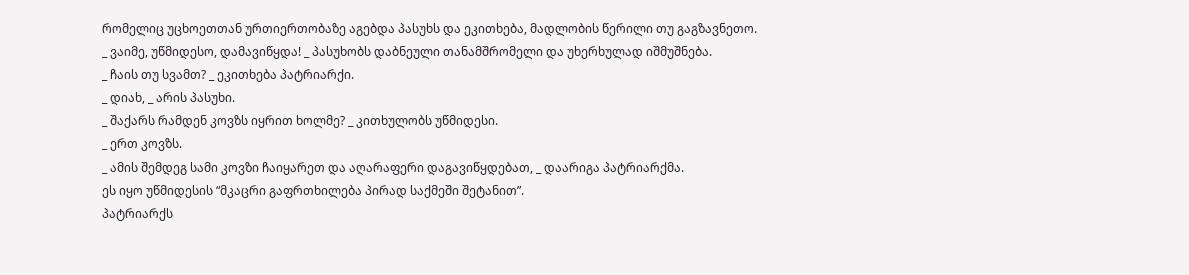რომელიც უცხოეთთან ურთიერთობაზე აგებდა პასუხს და ეკითხება, მადლობის წერილი თუ გაგზავნეთო.
_ ვაიმე, უწმიდესო, დამავიწყდა! _ პასუხობს დაბნეული თანამშრომელი და უხერხულად იშმუშნება.
_ ჩაის თუ სვამთ? _ ეკითხება პატრიარქი.
_ დიახ, _ არის პასუხი.
_ შაქარს რამდენ კოვზს იყრით ხოლმე? _ კითხულობს უწმიდესი.
_ ერთ კოვზს.
_ ამის შემდეგ სამი კოვზი ჩაიყარეთ და აღარაფერი დაგავიწყდებათ, _ დაარიგა პატრიარქმა.
ეს იყო უწმიდესის “მკაცრი გაფრთხილება პირად საქმეში შეტანით”.
პატრიარქს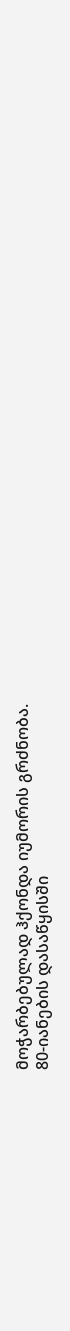მოჭარბებულად ჰქონდა იუმორის გრძნობა.
80-იანების დასაწყისში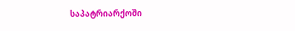საპატრიარქოში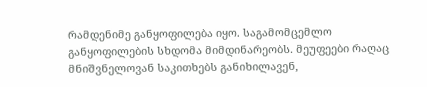რამდენიმე განყოფილება იყო. საგამომცემლო განყოფილების სხდომა მიმდინარეობს. მეუფეები რაღაც მნიშვნელოვან საკითხებს განიხილავენ,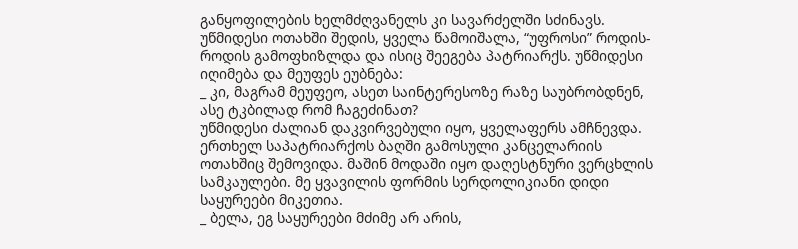განყოფილების ხელმძღვანელს კი სავარძელში სძინავს. უწმიდესი ოთახში შედის, ყველა წამოიშალა, “უფროსი” როდის-როდის გამოფხიზლდა და ისიც შეეგება პატრიარქს. უწმიდესი იღიმება და მეუფეს ეუბნება:
_ კი, მაგრამ მეუფეო, ასეთ საინტერესოზე რაზე საუბრობდნენ, ასე ტკბილად რომ ჩაგეძინათ?
უწმიდესი ძალიან დაკვირვებული იყო, ყველაფერს ამჩნევდა. ერთხელ საპატრიარქოს ბაღში გამოსული კანცელარიის ოთახშიც შემოვიდა. მაშინ მოდაში იყო დაღესტნური ვერცხლის სამკაულები. მე ყვავილის ფორმის სერდოლიკიანი დიდი საყურეები მიკეთია.
_ ბელა, ეგ საყურეები მძიმე არ არის,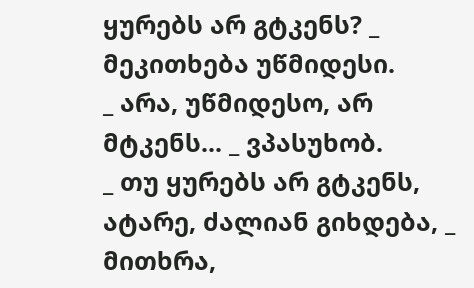ყურებს არ გტკენს? _ მეკითხება უწმიდესი.
_ არა, უწმიდესო, არ მტკენს... _ ვპასუხობ.
_ თუ ყურებს არ გტკენს, ატარე, ძალიან გიხდება, _ მითხრა,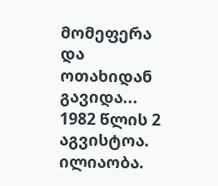მომეფერა და ოთახიდან გავიდა...
1982 წლის 2 აგვისტოა. ილიაობა.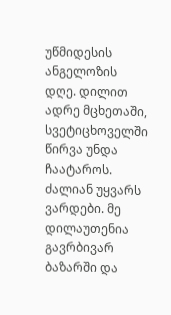უწმიდესის ანგელოზის დღე. დილით ადრე მცხეთაში, სვეტიცხოველში წირვა უნდა ჩაატაროს. ძალიან უყვარს ვარდები. მე დილაუთენია გავრბივარ ბაზარში და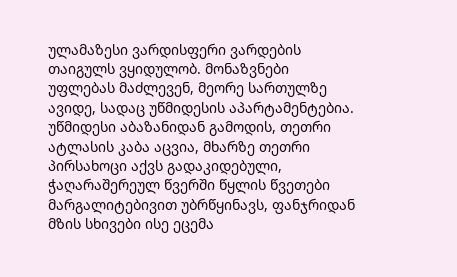ულამაზესი ვარდისფერი ვარდების თაიგულს ვყიდულობ. მონაზვნები უფლებას მაძლევენ, მეორე სართულზე ავიდე, სადაც უწმიდესის აპარტამენტებია.
უწმიდესი აბაზანიდან გამოდის, თეთრი ატლასის კაბა აცვია, მხარზე თეთრი პირსახოცი აქვს გადაკიდებული, ჭაღარაშერეულ წვერში წყლის წვეთები მარგალიტებივით უბრწყინავს, ფანჯრიდან მზის სხივები ისე ეცემა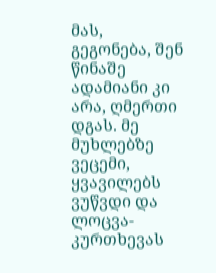მას, გეგონება, შენ წინაშე ადამიანი კი არა, ღმერთი დგას. მე მუხლებზე ვეცემი, ყვავილებს ვუწვდი და ლოცვა-კურთხევას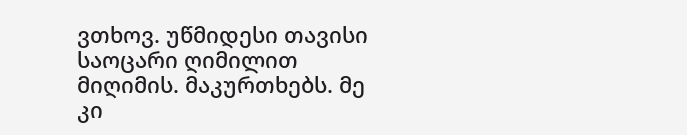ვთხოვ. უწმიდესი თავისი საოცარი ღიმილით მიღიმის. მაკურთხებს. მე კი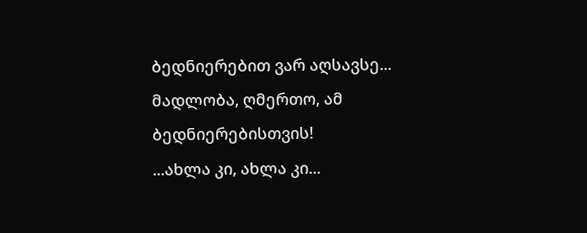ბედნიერებით ვარ აღსავსე...
მადლობა, ღმერთო, ამ ბედნიერებისთვის!
...ახლა კი, ახლა კი...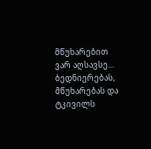მწუხარებით ვარ აღსავსე...
ბედნიერებას, მწუხარებას და ტკივილს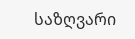საზღვარი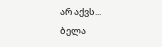არ აქვს...
ბელა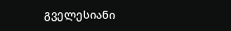გველესიანი